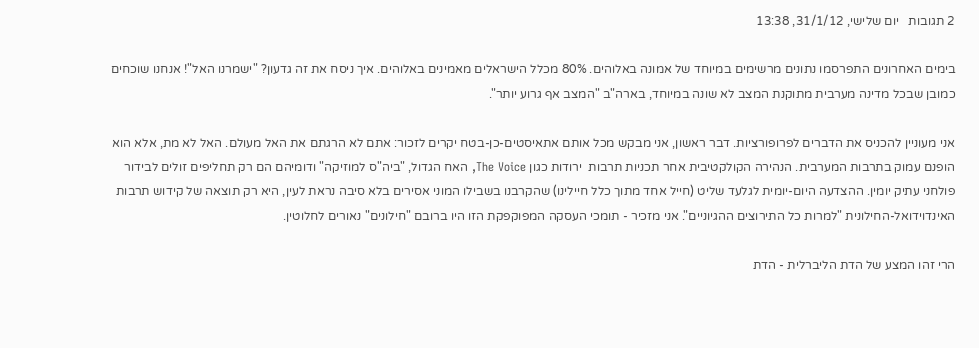2 תגובות   יום שלישי, 31/1/12, 13:38

בימים האחרונים התפרסמו נתונים מרשימים במיוחד של אמונה באלוהים. 80% מכלל הישראלים מאמינים באלוהים. איך ניסח את זה גדעון? "ישמרנו האל"! אנחנו שוכחים כמובן שבכל מדינה מערבית מתוקנת המצב לא שונה במיוחד, בארה"ב "המצב אף גרוע יותר".

אני מעוניין להכניס את הדברים לפרופורציות. דבר ראשון, אני מבקש מכל אותם אתאיסטים-כן-בטח יקרים לזכור: אתם לא הרגתם את האל מעולם. האל לא מת, אלא הוא הופנם עמוק בתרבות המערבית. הנהירה הקולקטיבית אחר תכניות תרבות  ירודות כגון The Voice, האח הגדול, "ביה"ס למוזיקה" ודומיהם הם רק תחליפים זולים לבידור פולחני עתיק יומין. ההצדעה היום-יומית לגלעד שליט (חייל אחד מתוך כלל חיילינו) שהקרבנו בשבילו המוני אסירים בלא סיבה נראת לעין, היא רק תוצאה של קידוש תרבות האינדוידואל-החילונית "למרות כל התירוצים ההגיוניים". אני מזכיר - תומכי העסקה המפוקפקת הזו היו ברובם "חילונים" נאורים לחלוטין.

הרי זהו המצע של הדת הליברלית - הדת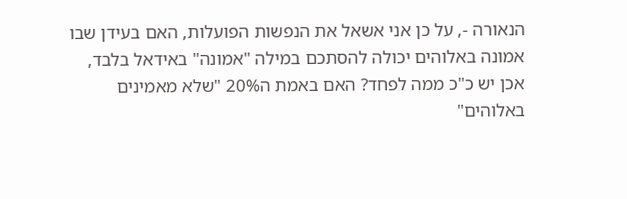הנאורה -, על כן אני אשאל את הנפשות הפועלות, האם בעידן שבו אמונה באלוהים יכולה להסתכם במילה "אמונה" באידאל בלבד, אכן יש כ"כ ממה לפחד? האם באמת ה20% "שלא מאמינים באלוהים"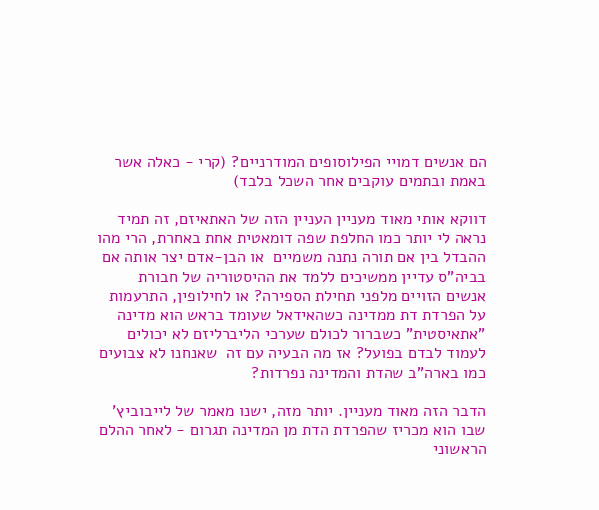הם אנשים דמויי הפילוסופים המודרניים? (קרי - כאלה אשר באמת ובתמים עוקבים אחר השכל בלבד)

דווקא אותי מאוד מעניין העניין הזה של האתאיזם, זה תמיד נראה לי יותר כמו החלפת שפה דומאטית אחת באחרת, הרי מהו ההבדל בין אם תורה נתנה משמיים  או הבן-אדם יצר אותה אם בביה"ס עדיין ממשיכים ללמד את ההיסטוריה של חבורת אנשים הזויים מלפני תחילת הספירה? או לחילופין, התרעמות על הפרדת דת ממדינה כשהאידאל שעומד בראש הוא מדינה "אתאיסטית" כשברור לכולם שערכי הליברליזם לא יכולים לעמוד לבדם בפועל? אז מה הבעיה עם זה  שאנחנו לא צבועים כמו בארה"ב שהדת והמדינה נפרדות?

הדבר הזה מאוד מעניין. יותר מזה, ישנו מאמר של לייבוביץ' שבו הוא מכריז שהפרדת הדת מן המדינה תגרום - לאחר ההלם הראשוני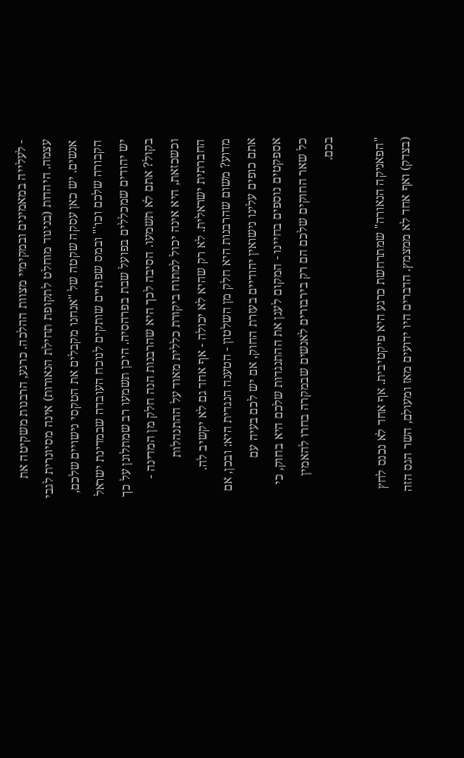- לעלייה במאמינים ובמקימיי מצוות ההלכה. כרגע, הרבנות משקיטה את עצמה. היהדות (בניגוד מוחלט לתקופת תחילת הנאורות) אינה מסיונרית לגבי אנשים. יש כאן עסקה שקטה של "אנחנו מקבלים את הטקסי נישויים שלכם, הקבורה שלכם וכו'" ובמס שפתיים שותקים לנוכח העובדה שבמדינת ישראל יש יהודים שמכללים בפועל שבת בפרהסיה. היכן תשמעו רב שמתלונן על כך בקול? אתם לא תשמעו. הסיבה לכך היא שהרבנות הנה חלק מן המדינה - וכשכזאת, היא אינה יכול למתוח ביקורת כללית מאוד על ההתנהלות החברתית ישראלית. לא רק שהיא לא יכולה - אף אחד גם לא יקשיב לה. מדוע? משום שהרבנות היא חלק מן השלטון - הטענה הנגדית היא: ובכן, אם אתם כופים עלינו נישואין יהודיים בעזרת החוק, אם יש לכם בעיה עם אספקטים נוספים בחיינו - המקום לעגן את ההתנגדות שלכם היא בחוק, כי כל שאר החוקים שלכם הם רק בירבורים לאנשים שבמקרה בחרו להאמין בכם.

"הפאניקה הנאורה" שמתרחשת כרגע היא פיקטיבית. אף אחד לא נכנס לחץ (בצדק) ואף אחד לא ממצמץ. הדברים היו ידועים מאז ומעולם, השר הגס הזה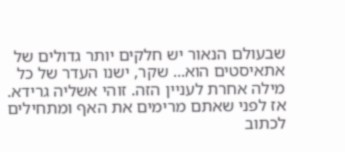שבעולם הנאור יש חלקים יותר גדולים של אתאיסטים הוא... שקר, ישנו העדר של כל מילה אחרת לעניין הזה. זוהי אשליה גרידא. אז לפני שאתם מרימים את האף ומתחילים לכתוב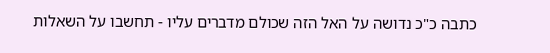כתבה כ"כ נדושה על האל הזה שכולם מדברים עליו - תחשבו על השאלות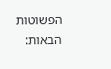הפשוטות הבאות: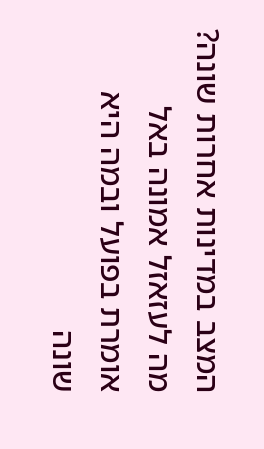המצב במדינות אחרות שונה? מה לעזאזל אמונה באל אומרת בפועל ובמה היא שונה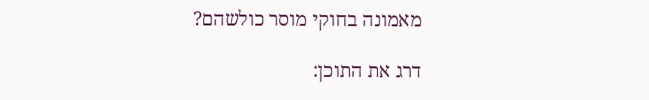מאמונה בחוקי מוסר כולשהם?

דרג את התוכן: